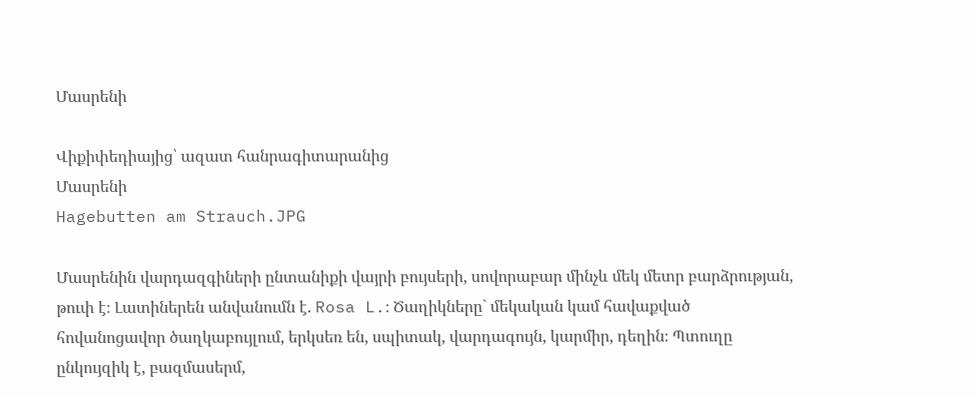Մասրենի

Վիքիփեդիայից՝ ազատ հանրագիտարանից
Մասրենի
Hagebutten am Strauch.JPG

Մասրենին վարդազգիների ընտանիքի վայրի բույսերի, սովորաբար մինչև մեկ մետր բարձրության, թուփ է։ Լատիներեն անվանումն է. Rosa L.։ Ծաղիկները` մեկական կամ հավաքված հովանոցավոր ծաղկաբույլում, երկսեռ են, սպիտակ, վարդագույն, կարմիր, դեղին։ Պտուղը ընկույզիկ է, բազմասերմ,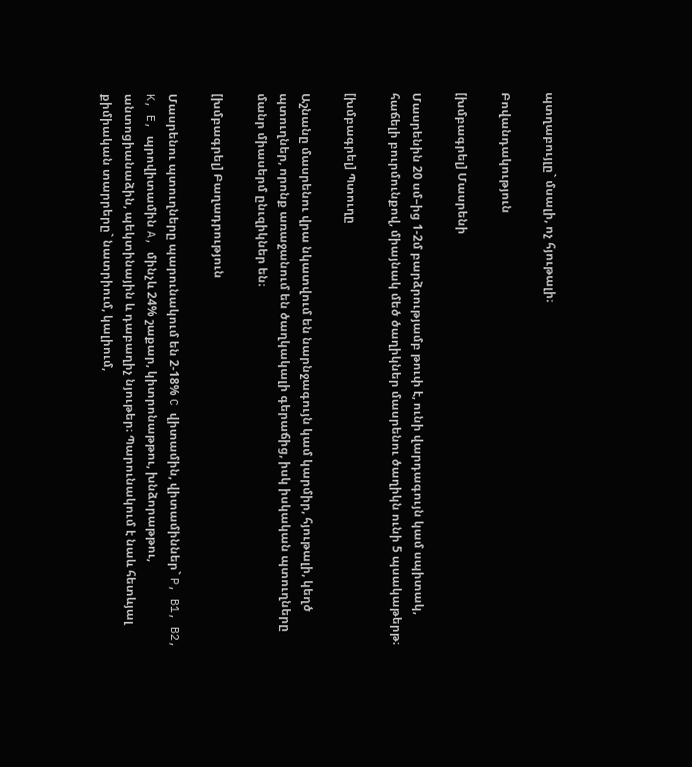պտղաբույլը` մսալի, ոչ հյութալի։

Բովանդակություն

[խմբագրել] Մասրենի

Մասրենին 20 սմ–ից 1-2մ բարձրությամբ թուփ է, ունի վարդագույն կամ սպիտակ, հաճելի բուրմունքով, միայնակ մեծ ծաղիկներ մասրենու ծաղիկն ունի 5 պսակաթերթ։

[խմբագրել] Պտուղը

Աշնանը մասրենու վրա նկատվում են նարնջագույն կամ կարմիր, հյութալի, կեղծ պտուղներ, որոնք առաջանում են ծաղկակալի գերաճից, իսկ իսկական պտուղները մանր միասերմ ընւզիկներ են։

[խմբագրել] Բաղադրություն

Մասրենու պտուղները պարունակում են 2-18% C վիտամին, վիտամիններ` P, B1, B2, K, E, պրովիտամին A, մինչև 24% շաքար, կիտրոնաթթու, խնձորաթթու, անտոցիանաձին, պեկտինային և դաբաղիչ նյութեր։ Պարունակում է նաև հետևյալ քիմիական տարրերը` նատրիում, կալիում,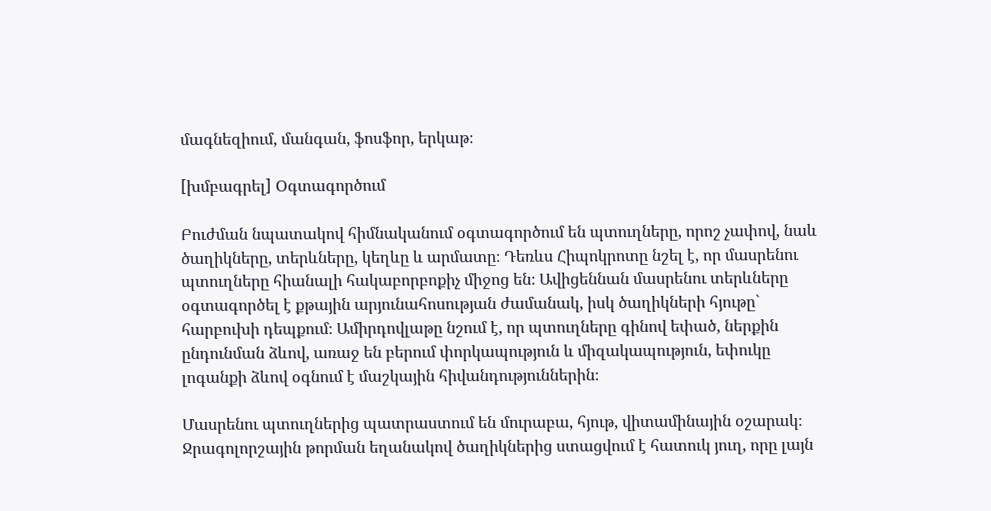մագնեզիում, մանգան, ֆոսֆոր, երկաթ։

[խմբագրել] Օգտագործում

Բուժման նպատակով հիմնականում օգտագործում են պտուղները, որոշ չափով, նաև ծաղիկները, տերևները, կեղևը և արմատը։ Դեռևս Հիպոկրոտը նշել է, որ մասրենու պտուղները հիանալի հակաբորբոքիչ միջոց են։ Ավիցեննան մասրենու տերևները օգտագործել է քթային արյունահոսության ժամանակ, իսկ ծաղիկների հյութը` հարբուխի դեպքում։ Ամիրդովլաթը նշում է, որ պտուղները գինով եփած, ներքին ընդունման ձևով, առաջ են բերում փորկապություն և միզակապություն, եփուկը լոգանքի ձևով օգնում է մաշկային հիվանդություններին։

Մասրենու պտուղներից պատրաստում են մուրաբա, հյութ, վիտամինային օշարակ։ Ջրագոլորշային թորման եղանակով ծաղիկներից ստացվում է հատուկ յուղ, որը լայն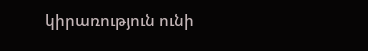կիրառություն ունի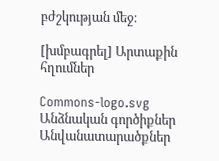բժշկության մեջ։

[խմբագրել] Արտաքին հղումներ

Commons-logo.svg
Անձնական գործիքներ
Անվանատարածքներ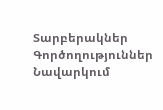Տարբերակներ
Գործողություններ
Նավարկում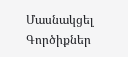Մասնակցել
Գործիքներ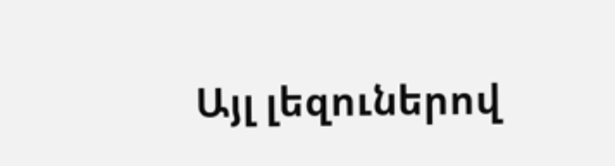Այլ լեզուներով